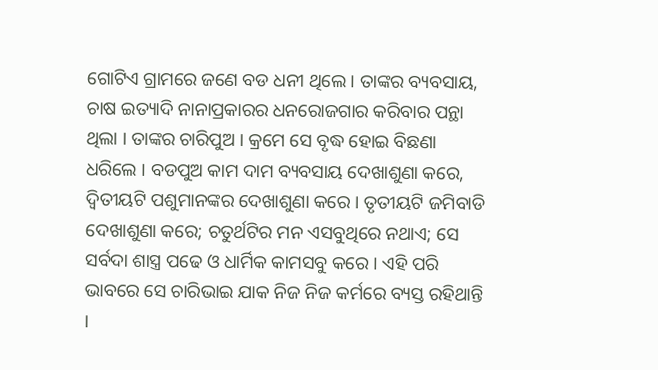ଗୋଟିଏ ଗ୍ରାମରେ ଜଣେ ବଡ ଧନୀ ଥିଲେ । ତାଙ୍କର ବ୍ୟବସାୟ, ଚାଷ ଇତ୍ୟାଦି ନାନାପ୍ରକାରର ଧନରୋଜଗାର କରିବାର ପନ୍ଥା ଥିଲା । ତାଙ୍କର ଚାରିପୁଅ । କ୍ରମେ ସେ ବୃଦ୍ଧ ହୋଇ ବିଛଣା ଧରିଲେ । ବଡପୁଅ କାମ ଦାମ ବ୍ୟବସାୟ ଦେଖାଶୁଣା କରେ, ଦ୍ୱିତୀୟଟି ପଶୁମାନଙ୍କର ଦେଖାଶୁଣା କରେ । ତୃତୀୟଟି ଜମିବାଡି ଦେଖାଶୁଣା କରେ; ଚତୁର୍ଥଟିର ମନ ଏସବୁଥିରେ ନଥାଏ; ସେ ସର୍ବଦା ଶାସ୍ତ୍ର ପଢେ ଓ ଧାର୍ମିକ କାମସବୁ କରେ । ଏହି ପରି ଭାବରେ ସେ ଚାରିଭାଇ ଯାକ ନିଜ ନିଜ କର୍ମରେ ବ୍ୟସ୍ତ ରହିଥାନ୍ତି ।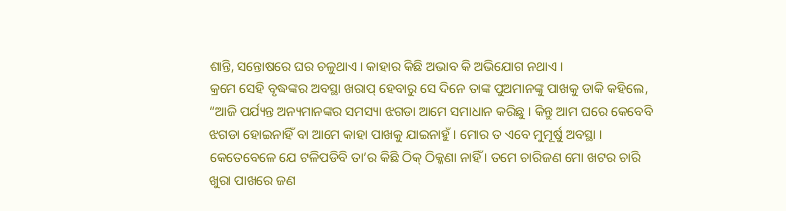ଶାନ୍ତି, ସନ୍ତୋଷରେ ଘର ଚଳୁଥାଏ । କାହାର କିଛି ଅଭାବ କି ଅଭିଯୋଗ ନଥାଏ ।
କ୍ରମେ ସେହି ବୃଦ୍ଧଙ୍କର ଅବସ୍ଥା ଖରାପ୍ ହେବାରୁ ସେ ଦିନେ ତାଙ୍କ ପୁଅମାନଙ୍କୁ ପାଖକୁ ଡାକି କହିଲେ, “ଆଜି ପର୍ଯ୍ୟନ୍ତ ଅନ୍ୟମାନଙ୍କର ସମସ୍ୟା ଝଗଡା ଆମେ ସମାଧାନ କରିଛୁ । କିନ୍ତୁ ଆମ ଘରେ କେବେବି ଝଗଡା ହୋଇନାହିଁ ବା ଆମେ କାହା ପାଖକୁ ଯାଇନାହୁଁ । ମୋର ତ ଏବେ ମୁମୂର୍ଷୁ ଅବସ୍ଥା । କେତେବେଳେ ଯେ ଟଳିପଡିବି ତା’ର କିଛି ଠିକ୍ ଠିକ୍କଣା ନାହିଁ । ତମେ ଚାରିଜଣ ମୋ ଖଟର ଚାରି ଖୁରା ପାଖରେ ଜଣ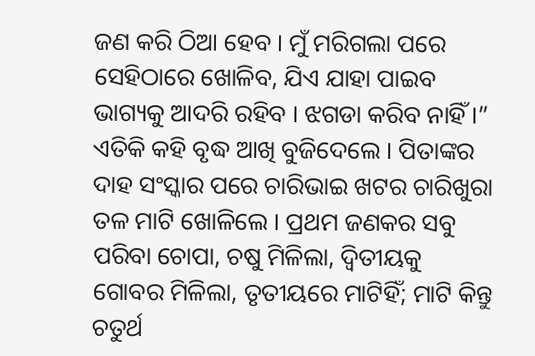ଜଣ କରି ଠିଆ ହେବ । ମୁଁ ମରିଗଲା ପରେ ସେହିଠାରେ ଖୋଳିବ, ଯିଏ ଯାହା ପାଇବ ଭାଗ୍ୟକୁ ଆଦରି ରହିବ । ଝଗଡା କରିବ ନାହିଁ ।” ଏତିକି କହି ବୃଦ୍ଧ ଆଖି ବୁଜିଦେଲେ । ପିତାଙ୍କର ଦାହ ସଂସ୍କାର ପରେ ଚାରିଭାଇ ଖଟର ଚାରିଖୁରା ତଳ ମାଟି ଖୋଳିଲେ । ପ୍ରଥମ ଜଣକର ସବୁ ପରିବା ଚୋପା, ଚଷୁ ମିଳିଲା, ଦ୍ୱିତୀୟକୁ ଗୋବର ମିଳିଲା, ତୃତୀୟରେ ମାଟିହିଁ; ମାଟି କିନ୍ତୁ ଚତୁର୍ଥ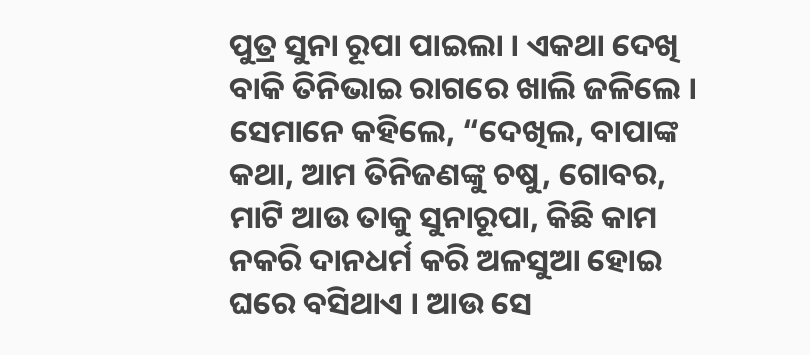ପୁତ୍ର ସୁନା ରୂପା ପାଇଲା । ଏକଥା ଦେଖି ବାକି ତିନିଭାଇ ରାଗରେ ଖାଲି ଜଳିଲେ । ସେମାନେ କହିଲେ, “ଦେଖିଲ, ବାପାଙ୍କ କଥା, ଆମ ତିନିଜଣଙ୍କୁ ଚଷୁ, ଗୋବର, ମାଟି ଆଉ ତାକୁ ସୁନାରୂପା, କିଛି କାମ ନକରି ଦାନଧର୍ମ କରି ଅଳସୁଆ ହୋଇ ଘରେ ବସିଥାଏ । ଆଉ ସେ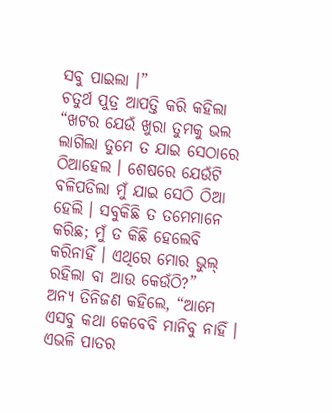ସବୁ ପାଇଲା ।”
ଚତୁର୍ଥ ପୁତ୍ର ଆପତ୍ତି କରି କହିଲା “ଖଟର ଯେଉଁ ଖୁରା ତୁମକୁ ଭଲ ଲାଗିଲା ତୁମେ ତ ଯାଇ ସେଠାରେ ଠିଆହେଲ । ଶେଷରେ ଯେଉଁଟି ବଳିପଡିଲା ମୁଁ ଯାଇ ସେଠି ଠିଆ ହେଲି । ସବୁକିଛି ତ ତମେମାନେ କରିଛ; ମୁଁ ତ କିଛି ହେଲେବି କରିନାହିଁ । ଏଥିରେ ମୋର ଭୁଲ୍ ରହିଲା ବା ଆଉ କେଉଁଠି?”
ଅନ୍ୟ ତିନିଜଣ କହିଲେ, “ଆମେ ଏସବୁ କଥା କେବେବି ମାନିବୁ ନାହିଁ । ଏଭଳି ପାତର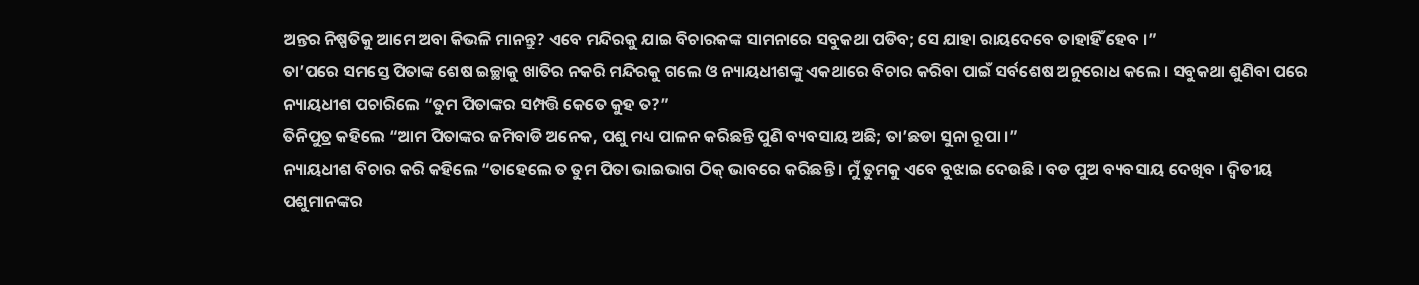ଅନ୍ତର ନିଷ୍ପତିକୁ ଆମେ ଅବା କିଭଳି ମାନନ୍ତୁ? ଏବେ ମନ୍ଦିରକୁ ଯାଇ ବିଚାରକଙ୍କ ସାମନାରେ ସବୁକଥା ପଡିବ; ସେ ଯାହା ରାୟଦେବେ ତାହାହିଁ ହେବ ।”
ତା’ପରେ ସମସ୍ତେ ପିତାଙ୍କ ଶେଷ ଇଚ୍ଛାକୁ ଖାତିର ନକରି ମନ୍ଦିରକୁ ଗଲେ ଓ ନ୍ୟାୟଧୀଶଙ୍କୁ ଏକଥାରେ ବିଚାର କରିବା ପାଇଁ ସର୍ବଶେଷ ଅନୁରୋଧ କଲେ । ସବୁକଥା ଶୁଣିବା ପରେ ନ୍ୟାୟଧୀଶ ପଚାରିଲେ “ତୁମ ପିତାଙ୍କର ସମ୍ପତ୍ତି କେତେ କୁହ ତ?”
ତିନିପୁତ୍ର କହିଲେ “ଆମ ପିତାଙ୍କର ଜମିବାଡି ଅନେକ, ପଶୁ ମଧ୍ୟ ପାଳନ କରିଛନ୍ତି ପୁଣି ବ୍ୟବସାୟ ଅଛି; ତା’ଛଡା ସୁନା ରୂପା ।”
ନ୍ୟାୟଧୀଶ ବିଚାର କରି କହିଲେ “ତାହେଲେ ତ ତୁମ ପିତା ଭାଇଭାଗ ଠିକ୍ ଭାବରେ କରିଛନ୍ତି । ମୁଁ ତୁମକୁ ଏବେ ବୁଝାଇ ଦେଉଛି । ବଡ ପୁଅ ବ୍ୟବସାୟ ଦେଖିବ । ଦ୍ୱିତୀୟ ପଶୁମାନଙ୍କର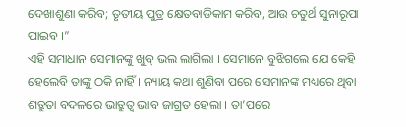ଦେଖାଶୁଣା କରିବ; ତୃତୀୟ ପୁତ୍ର କ୍ଷେତବାଡିକାମ କରିବ, ଆଉ ଚତୁର୍ଥ ସୁନାରୂପା ପାଇବ ।”
ଏହି ସମାଧାନ ସେମାନଙ୍କୁ ଖୁବ୍ ଭଲ ଲାଗିଲା । ସେମାନେ ବୁଝିଗଲେ ଯେ କେହି ହେଲେବି ତାଙ୍କୁ ଠକି ନାହିଁ । ନ୍ୟାୟ କଥା ଶୁଣିବା ପରେ ସେମାନଙ୍କ ମଧ୍ୟରେ ଥିବା ଶତ୍ରୁତା ବଦଳରେ ଭାତ୍ରୁତ୍ୱ ଭାବ ଜାଗ୍ରତ ହେଲା । ତା’ପରେ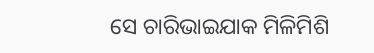ସେ ଚାରିଭାଇଯାକ ମିଳିମିଶି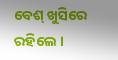ବେଶ୍ ଖୁସିରେ ରହିଲେ ।